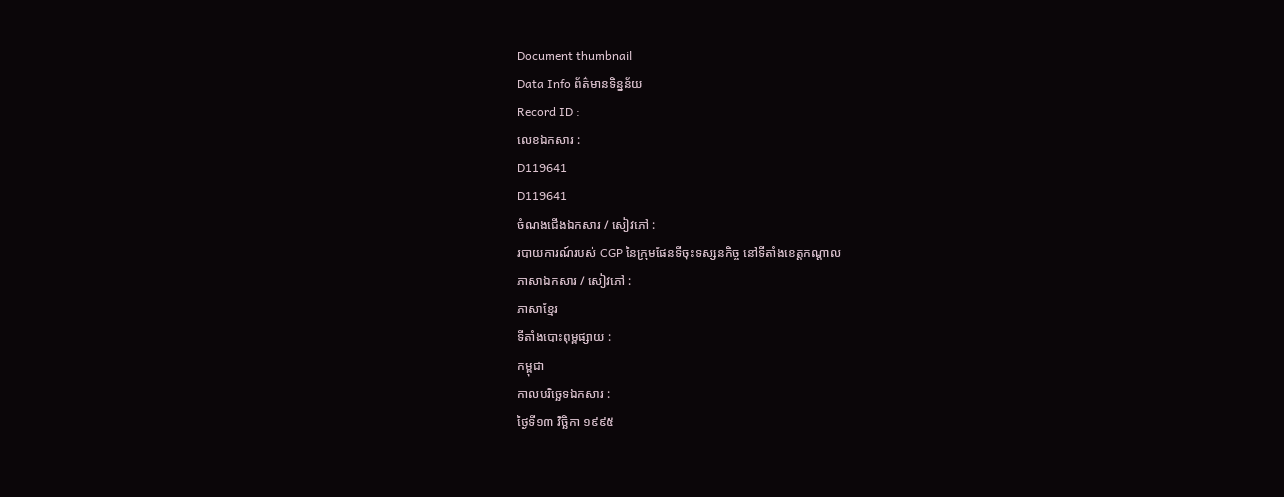Document thumbnail
Data Info ព័ត៌មានទិន្នន័យ
Record ID :
លេខឯកសារ :
D119641
D119641
ចំណងជើងឯកសារ / សៀវភៅ :
របាយការណ៍របស់ CGP នៃក្រុមផែនទីចុះទស្សនកិច្ច នៅទីតាំងខេត្តកណ្តាល
ភាសាឯកសារ / សៀវភៅ :
ភាសាខ្មែរ
ទីតាំងបោះពុម្ពផ្សាយ :
កម្ពុជា
កាលបរិច្ឆេទឯកសារ :
ថ្ងៃទី១៣ វិច្ឆិកា ១៩៩៥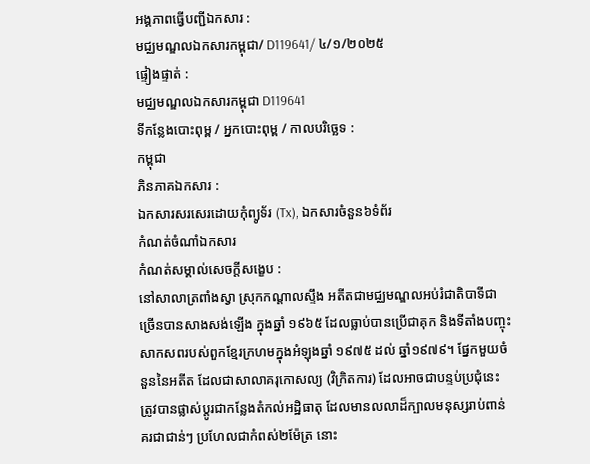អង្គភាពធ្វើបញ្ជីឯកសារ :
មជ្ឈមណ្ឌលឯកសារកម្ពុជា/ D119641/ ៤/១/២០២៥
ផ្ទៀងផ្ទាត់ :
មជ្ឈមណ្ឌលឯកសារកម្ពុជា D119641
ទីកន្លែងបោះពុម្ព / អ្នកបោះពុម្ព / កាលបរិច្ឆេទ :
កម្ពុជា
ភិនភាគឯកសារ :
ឯកសារសរសេរដោយកុំព្យូទ័រ (Tx), ឯកសារចំនួន៦ទំព័រ
កំណត់ចំណាំឯកសារ
កំណត់សម្គាល់សេចក្ដីសង្ខេប :
នៅសាលាត្រពាំងស្វា ស្រុកកណ្តាលស្ទឹង អតីតជាមជ្ឈមណ្ឌលអប់រំជាតិបាទីជាច្រើនបានសាងសង់ឡើង ក្នុងឆ្នាំ ១៩៦៥ ដែលធ្លាប់បានប្រើជាគុក និងទីតាំងបញ្ចុះសាកសពរបស់ពួកខ្មែរក្រហមក្នុងអំឡុងឆ្នាំ ១៩៧៥ ដល់ ឆ្នាំ១៩៧៩។ ផ្នែកមួយចំនួននៃអតីត ដែលជាសាលាគរុកោសល្យ (វិក្រិតការ) ដែលអាចជាបន្ទប់ប្រជុំនេះ ត្រូវបានផ្លាស់ប្តូរជាកន្លែងតំកល់អដ្ឋិធាតុ ដែលមានលលាដ៏ក្បាលមនុស្សរាប់ពាន់ គរជាជាន់ៗ ប្រហែលជាកំពស់២ម៉ែត្រ នោះ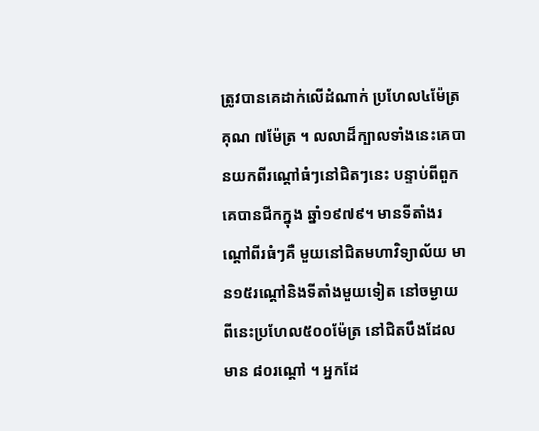ត្រូវបានគេដាក់លើដំណាក់ ប្រហែល៤ម៉ែត្រ គុណ ៧ម៉ែត្រ ។ លលាដ៏ក្បាលទាំងនេះគេបានយកពីរណ្តៅធំៗនៅជិតៗនេះ បន្ទាប់ពីពួកគេបានជីកក្នុង ឆ្នាំ១៩៧៩។ មានទីតាំងរណ្តៅពីរធំៗគឺ មួយនៅជិតមហាវិទ្យាល័យ មាន១៥រណ្តៅនិងទីតាំងមួយទៀត នៅចម្ងាយពីនេះប្រហែល៥០០ម៉ែត្រ នៅជិតបឹងដែលមាន ៨០រណ្តៅ ។ អ្នកដែ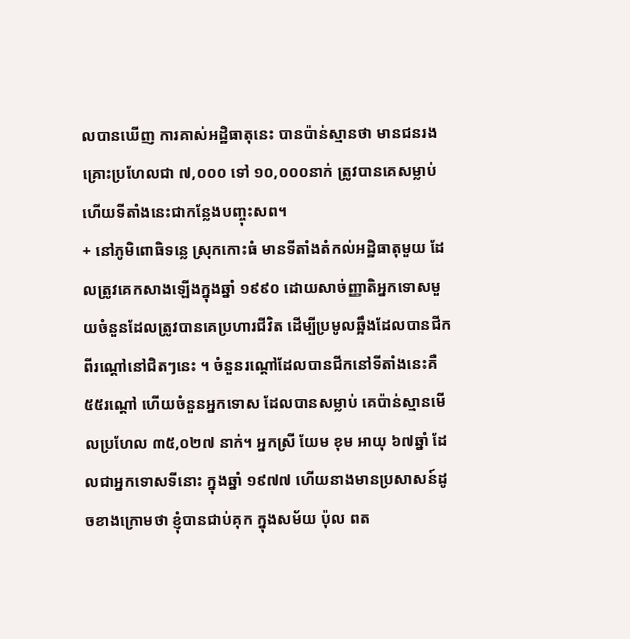លបានឃើញ ការគាស់អដ្ឋិធាតុនេះ បានប៉ាន់ស្មានថា មានជនរងគ្រោះប្រហែលជា ៧,០០០ ទៅ ១០,០០០នាក់ ត្រូវបានគេសម្លាប់ ហើយទីតាំងនេះជាកន្លែងបញ្ចុះសព។
+ នៅភូមិពោធិទន្លេ ស្រុកកោះធំ មានទីតាំងតំកល់អដ្ឋិធាតុមួយ ដែលត្រូវគេកសាងឡើងក្នុងឆ្នាំ ១៩៩០ ដោយសាច់ញ្ញាតិអ្នកទោសមួយចំនួនដែលត្រូវបានគេប្រហារជីវិត ដើម្បីប្រមូលឆ្អឹងដែលបានជីកពីរណ្តៅនៅជិតៗនេះ ។ ចំនួនរណ្តៅដែលបានជីកនៅទីតាំងនេះគឺ ៥៥រណ្តៅ ហើយចំនួនអ្នកទោស ដែលបានសម្លាប់ គេប៉ាន់ស្មានមើលប្រហែល ៣៥,០២៧ នាក់។ អ្នកស្រី យែម ខុម អាយុ ៦៧ឆ្នាំ ដែលជាអ្នកទោសទីនោះ ក្នុងឆ្នាំ ១៩៧៧ ហើយនាងមានប្រសាសន៍ដូចខាងក្រោមថា ខ្ញុំបានជាប់គុក ក្នុងសម័យ ប៉ុល ពត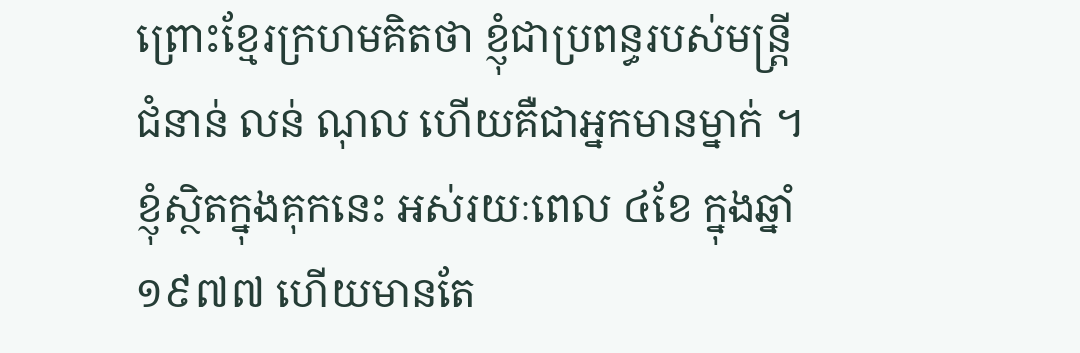ព្រោះខ្មែរក្រហមគិតថា ខ្ញុំជាប្រពន្ធរបស់មន្ត្រីជំនាន់ លន់ ណុល ហើយគឺជាអ្នកមានម្នាក់ ។ ខ្ញុំស្ថិតក្នុងគុកនេះ អស់រយៈពេល ៤ខែ ក្នុងឆ្នាំ ១៩៧៧ ហើយមានតែ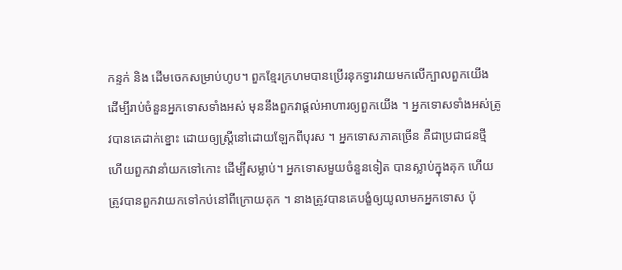កន្ទក់ និង ដើមចេកសម្រាប់ហូប។ ពួកខ្មែរក្រហមបានប្រើរនុកទ្វារវាយមកលើក្បាលពួកយើង ដើម្បីរាប់ចំនួនអ្នកទោសទាំងអស់ មុននឹងពួកវាផ្តល់អាហារឲ្យពួកយើង ។ អ្នកទោសទាំងអស់ត្រូវបានគេដាក់ខ្នោះ ដោយឲ្យស្ត្រីនៅដោយឡែកពីបុរស ។ អ្នកទោសភាគច្រើន គឺជាប្រជាជនថ្មី ហើយពួកវានាំយកទៅកោះ ដើម្បីសម្លាប់។ អ្នកទោសមួយចំនួនទៀត បានស្លាប់ក្នុងគុក ហើយត្រូវបានពួកវាយកទៅកប់នៅពីក្រោយគុក ។ នាងត្រូវបានគេបង្ខំឲ្យយូលាមកអ្នកទោស ប៉ុ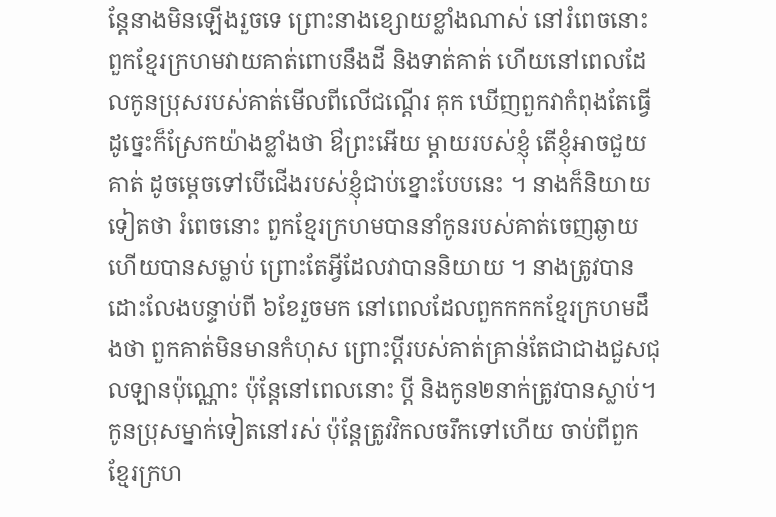ន្តែនាងមិនឡើងរួចទេ ព្រោះនាងខ្សោយខ្លាំងណាស់ នៅរំពេចនោះ ពួកខ្មែរក្រហមវាយគាត់ពោបនឹងដី និងទាត់គាត់ ហើយនៅពេលដែលកូនប្រុសរបស់គាត់មើលពីលើជណ្តើរ គុក ឃើញពួកវាកំពុងតែធ្វើដូច្នេះក៏ស្រែកយ៉ាងខ្លាំងថា ឳព្រះអើយ ម្តាយរបស់ខ្ញុំ តើខ្ញុំអាចជួយគាត់ ដូចម្តេចទៅបើជើងរបស់ខ្ញុំជាប់ខ្នោះបែបនេះ ។ នាងក៏និយាយទៀតថា រំពេចនោះ ពួកខ្មែរក្រហមបាននាំកូនរបស់គាត់ចេញឆ្ងាយ ហើយបានសម្លាប់ ព្រោះតែអ្វីដែលវាបាននិយាយ ។ នាងត្រូវបានដោះលែងបន្ទាប់ពី ៦ខែរួចមក នៅពេលដែលពួកកកកខ្មែរក្រហមដឹងថា ពួកគាត់មិនមានកំហុស ព្រោះប្តីរបស់គាត់គ្រាន់តែជាជាងជួសជុលឡានប៉ុណ្ណោះ ប៉ុន្តែនៅពេលនោះ ប្តី និងកូន២នាក់ត្រូវបានស្លាប់។ កូនប្រុសម្នាក់ទៀតនៅរស់ ប៉ុន្តែត្រូវវិកលចរឹកទៅហើយ ចាប់ពីពួកខ្មែរក្រហ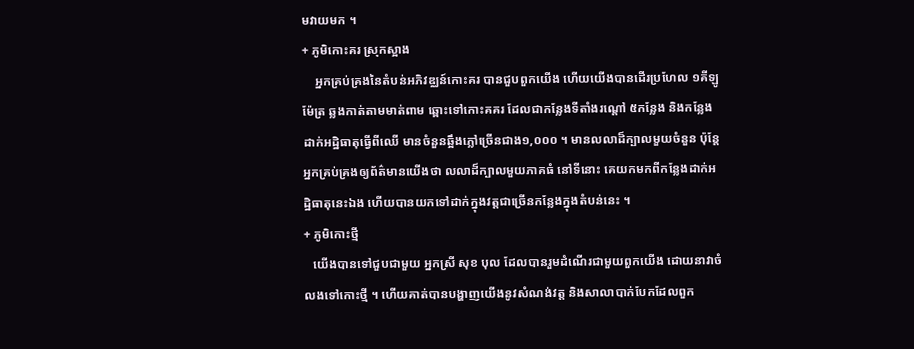មវាយមក ។
+ ភូមិកោះគរ ស្រុកស្អាង
    អ្នកគ្រប់គ្រងនៃតំបន់អភិវឌ្ឈន៍កោះគរ បានជួបពួកយើង ហើយយើងបានដើរប្រហែល ១គីឡូម៉ែត្រ ឆ្លងកាត់តាមមាត់ពាម ឆ្ពោះទៅកោះគគរ ដែលជាកន្លែងទីតាំងរណ្តៅ ៥កន្លែង និងកន្លែងដាក់អដ្ឋិធាតុធ្វើពីឈើ មានចំនួនឆ្អឹងភ្លៅច្រើនជាង១,០០០ ។ មានលលាដ៏ក្បាលមួយចំនួន ប៉ុន្តែអ្នកគ្រប់គ្រងឲ្យព័ត៌មានយើងថា លលាដ៏ក្បាលមួយភាគធំ នៅទីនោះ គេយកមកពីកន្លែងដាក់អដ្ឋិធាតុនេះឯង ហើយបានយកទៅដាក់ក្នុងវត្តជាច្រើនកន្លែងក្នុងតំបន់នេះ ។
+ ភូមិកោះថ្មី
   យើងបានទៅជួបជាមួយ អ្នកស្រី សុខ បុល ដែលបានរួមដំណើរជាមួយពួកយើង ដោយនាវាចំលងទៅកោះថ្មី ។ ហើយគាត់បានបង្ហាញយើងនូវសំណង់វត្ត និងសាលាបាក់បែកដែលពួក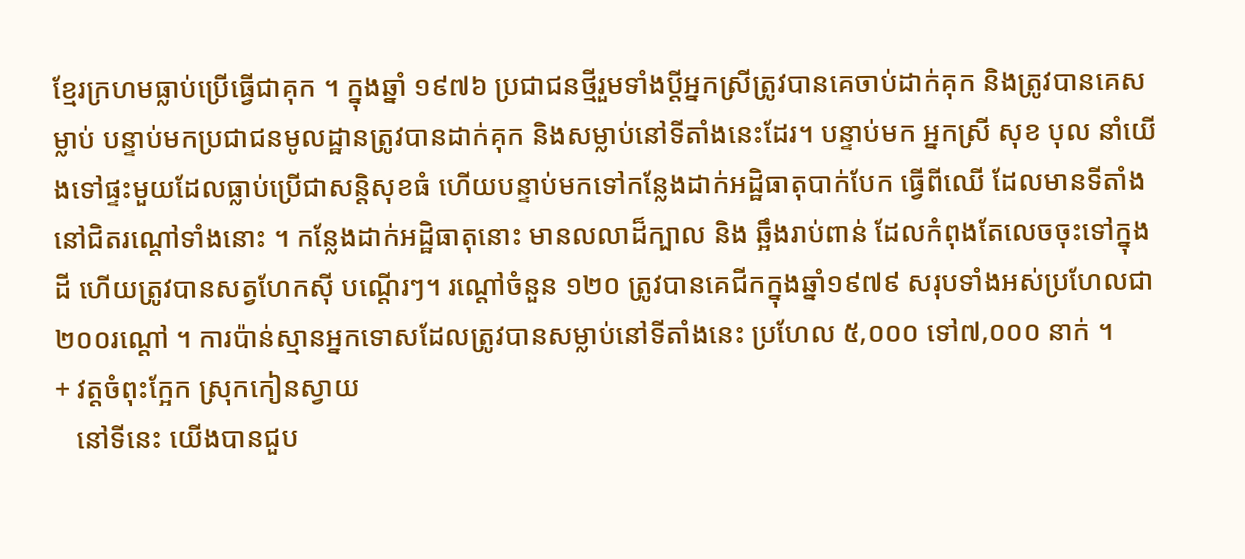ខ្មែរក្រហមធ្លាប់ប្រើធ្វើជាគុក ។ ក្នុងឆ្នាំ ១៩៧៦ ប្រជាជនថ្មីរួមទាំងប្តីអ្នកស្រីត្រូវបានគេចាប់ដាក់គុក និងត្រូវបានគេសម្លាប់ បន្ទាប់មកប្រជាជនមូលដ្ឋានត្រូវបានដាក់គុក និងសម្លាប់នៅទីតាំងនេះដែរ។ បន្ទាប់មក អ្នកស្រី សុខ បុល នាំយើងទៅផ្ទះមួយដែលធ្លាប់ប្រើជាសន្តិសុខធំ ហើយបន្ទាប់មកទៅកន្លែងដាក់អដ្ឋិធាតុបាក់បែក ធ្វើពីឈើ ដែលមានទីតាំងនៅជិតរណ្តៅទាំងនោះ ។ កន្លែងដាក់អដ្ឋិធាតុនោះ មានលលាដ៏ក្បាល និង ឆ្អឹងរាប់ពាន់ ដែលកំពុងតែលេចចុះទៅក្នុងដី ហើយត្រូវបានសត្វហែកស៊ី បណ្តើរៗ។ រណ្តៅចំនួន ១២០ ត្រូវបានគេជីកក្នុងឆ្នាំ១៩៧៩ សរុបទាំងអស់ប្រហែលជា ២០០រណ្តៅ ។ ការប៉ាន់ស្មានអ្នកទោសដែលត្រូវបានសម្លាប់នៅទីតាំងនេះ ប្រហែល ៥,០០០ ទៅ៧,០០០ នាក់ ។
+ វត្តចំពុះក្អែក ស្រុកកៀនស្វាយ
   នៅទីនេះ យើងបានជួប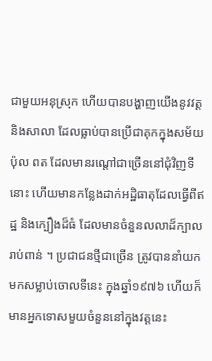ជាមួយអនុស្រុក ហើយបានបង្ហាញយើងនូវវត្ត និងសាលា ដែលធ្លាប់បានប្រើជាគុកក្នុងសម័យ ប៉ុល ពត ដែលមានរណ្តៅជាច្រើននៅជុំវិញទីនោះ ហើយមានកន្លែងដាក់អដ្ឋិធាតុដែលធ្វើពីឥដ្ឋ និងក្បឿងដ៏ធំ ដែលមានចំនួនលលាដ៏ក្បាលរាប់ពាន់ ។ ប្រជាជនថ្មីជាច្រើន ត្រូវបាននាំយកមកសម្លាប់ចោលទីនេះ ក្នុងឆ្នាំ១៩៧៦ ហើយក៏មានអ្នកទោសមួយចំនួននៅក្នុងវត្តនេះ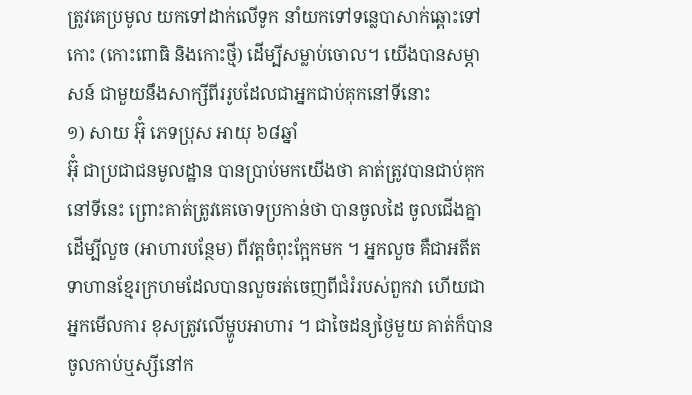ត្រូវគេប្រមូល យកទៅដាក់លើទូក នាំយកទៅទន្លេបាសាក់ឆ្ពោះទៅកោះ (កោះពោធិ និងកោះថ្មី) ដើម្បីសម្លាប់ចោល។ យើងបានសម្ភាសន៍ ជាមួយនឹងសាក្សីពីររូបដែលជាអ្នកជាប់គុកនៅទីនោះ
១) សាយ អ៊ុំ ភេទប្រុស អាយុ ៦៨ឆ្នាំ
អ៊ុំ ជាប្រជាជនមូលដ្ឋាន បានប្រាប់មកយើងថា គាត់ត្រូវបានជាប់គុកនៅទីនេះ ព្រោះគាត់ត្រូវគេចោទប្រកាន់ថា បានចូលដៃ ចូលជើងគ្នាដើម្បីលួច (អាហារបន្ថែម) ពីវត្តចំពុះក្អែកមក ។ អ្នកលួច គឺជាអតីតទាហានខ្មែរក្រហមដែលបានលួចរត់ចេញពីជំរំរបស់ពួកវា ហើយជាអ្នកមើលការ ខុសត្រូវលើម្ហូបអាហារ ។ ជាចៃដន្យថ្ងៃមួយ គាត់ក៏បានចូលកាប់ឬស្សីនៅក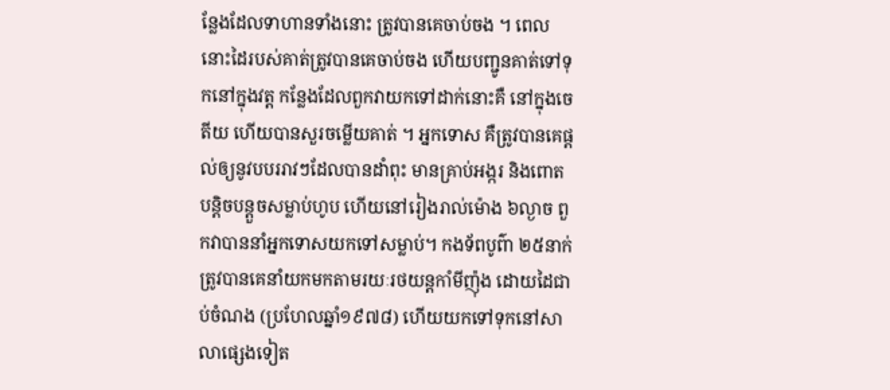ន្លែងដែលទាហានទាំងនោះ ត្រូវបានគេចាប់ចង ។ ពេលនោះដៃរបស់គាត់ត្រូវបានគេចាប់ចង ហើយបញ្ជូនគាត់ទៅទុកនៅក្នុងវត្ត កន្លែងដែលពួកវាយកទៅដាក់នោះគឺ នៅក្នុងចេតីយ ហើយបានសួរចម្លើយគាត់ ។ អ្នកទោស គឺត្រូវបានគេផ្តល់ឲ្យនូវបបររាវៗដែលបានដាំពុះ មានគ្រាប់អង្ករ និងពោតបន្តិចបន្តួចសម្លាប់ហូប ហើយនៅរៀងរាល់ម៉ោង ៦ល្ងាច ពួកវាបាននាំអ្នកទោសយកទៅសម្លាប់។ កងទ័ពបូព៌ា ២៥នាក់ ត្រូវបានគេនាំយកមកតាមរយៈរថយន្តកាំមីញ៉ុង ដោយដៃជាប់ចំណង (ប្រហែលឆ្នាំ១៩៧៨) ហើយយកទៅទុកនៅសាលាផ្សេងទៀត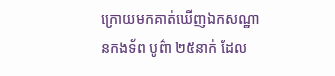ក្រោយមកគាត់ឃើញឯកសណ្ឋានកងទ័ព បូព៌ា ២៥នាក់ ដែល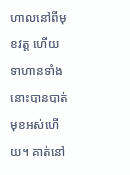ហាលនៅពីមុខវត្ត ហើយទាហានទាំងនោះបានបាត់មុខអស់ហើយ។ គាត់នៅ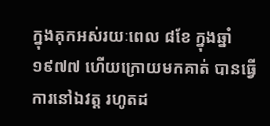ក្នុងគុកអស់រយៈពេល ៨ខែ ក្នុងឆ្នាំ១៩៧៧ ហើយក្រោយមកគាត់ បានធ្វើការនៅឯវត្ត រហូតដ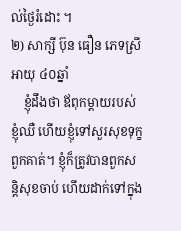ល់ថ្ងៃរំដោះ ។
២) សាក្សី ប៊ុន ធឿន ភេទស្រី អាយុ ៤០ឆ្នាំ
    ខ្ញុំដឹងថា ឪពុកម្តាយរបស់ខ្ញុំឈឺ ហើយខ្ញុំទៅសួរសុខទុក្ខពួកគាត់។ ខ្ញុំក៏ត្រូវបានពួកសន្តិសុខចាប់ ហើយដាក់ទៅក្នុង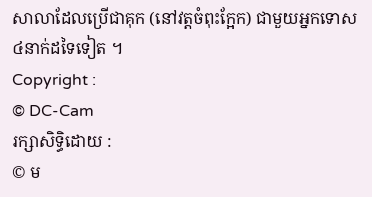សាលាដែលប្រើជាគុក (នៅវត្តចំពុះក្អែក) ជាមួយអ្នកទោស ៤នាក់ដទៃទៀត ។
Copyright :
© DC-Cam
រក្សាសិទ្ធិដោយ :
© ម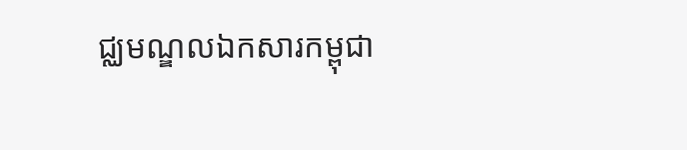ជ្ឈមណ្ឌលឯកសារកម្ពុជា